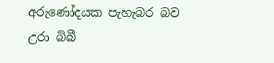අරුණෝදයක පැහැබර බව උරා බිබී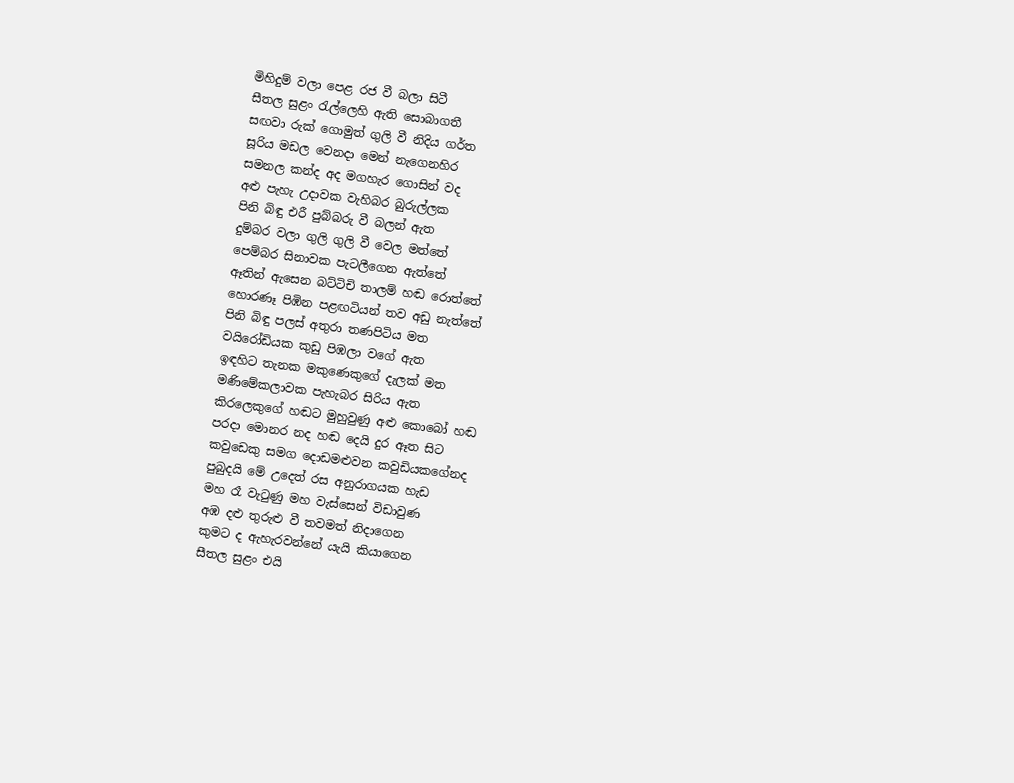මිහිදුම් වලා පෙළ රජ වී බලා සිටී
සීතල සුළං රැල්ලෙහි ඇති සොබාගතී
සඟවා රුක් ගොමුත් ගුලි වී නිදිය ගර්ත
සූරිය මඩල වෙනදා මෙන් නැගෙනහිර
සමනල කන්ද අද මගහැර ගොසින් වද
අළු පැහැ උදාවක වැහිබර බුරුල්ලක
පිනි බිඳු එරී පුබ්බරු වී බලන් ඇත
දුම්බර වලා ගුලි ගුලි වී වෙල මත්තේ
පෙම්බර සිනාවක පැටලීගෙන ඇත්තේ
ඈතින් ඇසෙන බට්ටිචි තාලම් හඬ රොත්තේ
හොරණෑ පිඹින පළඟටියන් තව අඩු නැත්තේ
පිනි බිඳු පලස් අතුරා තණපිටිය මත
වයිරෝඩියක කුඩු පිඹලා වගේ ඇත
ඉඳහිට තැනක මකුණෙකුගේ දැලක් මත
මණිමේකලාවක පැහැබර සිරිය ඇත
කිරලෙකුගේ හඬට මුහුවුණු අළු කොබෝ හඬ
පරදා මොනර නද හඬ දෙයි දුර ඈත සිට
කවුඩෙකු සමග දොඩමළුවන කවුඩියකගේනද
පුබුදයි මේ උදෙත් රස අනුරාගයක හැඩ
මහ රෑ වැටුණු මහ වැස්සෙන් විඩාවුණ
අඹ දළු තුරුළු වී තවමත් නිදාගෙන
කුමට ද ඇහැරවන්නේ යැයි කියාගෙන
සීතල සුළං එයි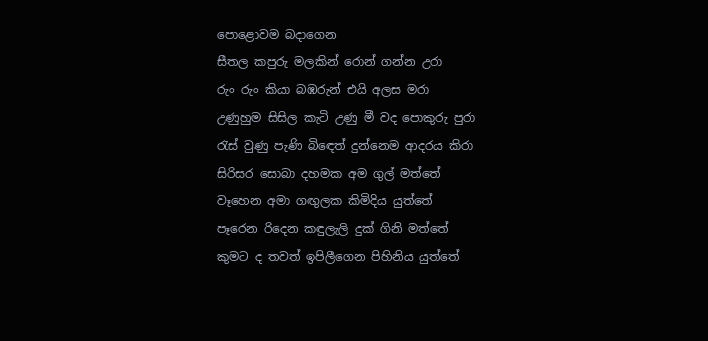පොළොවම බදාගෙන
සීතල කපුරු මලකින් රොන් ගන්න උරා
රුං රුං කියා බඹරුන් එයි අලස මරා
උණුහුම සිසිල කැටි උණු මී වද පොකුරු පුරා
රැස් වුණු පැණි බිඳෙත් දුන්නෙම ආදරය කිරා
සිරිසර සොබා දහමක අම ගුල් මත්තේ
වෑහෙන අමා ගඟුලක කිමිදිය යුත්තේ
පෑරෙන රිදෙන කඳුලැලි දුක් ගිනි මත්තේ
කුමට ද තවත් ඉපිලීගෙන පිහිනිය යුත්තේ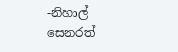-නිහාල් සෙනරත්